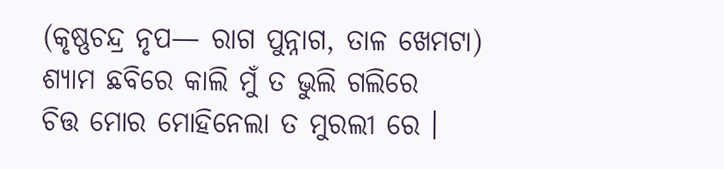(କୃଷ୍ଣଚନ୍ଦ୍ର ନୃପ— ରାଗ ପୁନ୍ନାଗ, ତାଳ ଖେମଟା)
ଶ୍ୟାମ ଛବିରେ କାଲି ମୁଁ ତ ଭୁଲି ଗଲିରେ
ଚିତ୍ତ ମୋର ମୋହିନେଲା ତ ମୁରଲୀ ରେ ।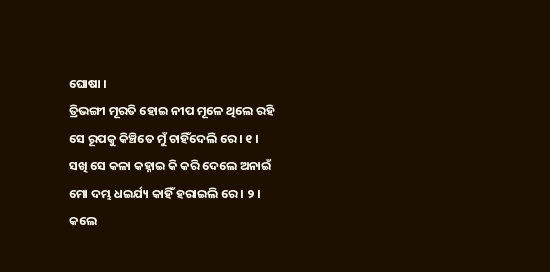ଘୋଷା ।
ତ୍ରିଭଙ୍ଗୀ ମୂରତି ହୋଇ ନୀପ ମୂଳେ ଥିଲେ ରହି
ସେ ରୂପକୁ କିଞ୍ଚିତେ ମୁଁ ଚାହିଁଦେଲି ରେ । ୧ ।
ସଖି ସେ କଳା କହ୍ନାଇ କି କରି ଦେଲେ ଅନାଇଁ
ମୋ ଦମ୍ଭ ଧଇର୍ଯ୍ୟ କାହିଁ ହରାଇଲି ରେ । ୨ ।
କଲେ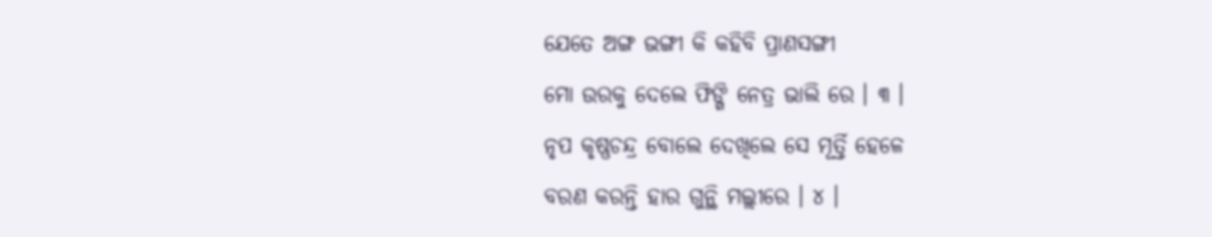ଯେତେ ଅଙ୍ଗ ଭଙ୍ଗୀ କି କହିବି ପ୍ରାଣସଙ୍ଗୀ
ମୋ ଉରକୁ ଦେଲେ ଫିଙ୍ଗି ନେତ୍ର ଭାଲି ରେ । ୩ ।
ନୃପ କୃଷ୍ଣଚନ୍ଦ୍ର ବୋଲେ ଦେଖିଲେ ସେ ମୂର୍ତ୍ତି ହେଳେ
ବରଣ କରନ୍ତି ହାର ଗୁନ୍ଥି ମଲ୍ଲୀରେ । ୪ ।